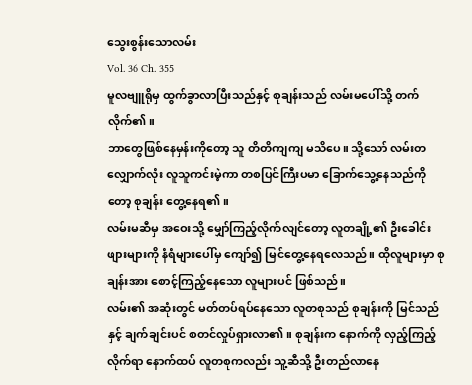သွေးစွန်းသောလမ်း
Vol. 36 Ch. 355
မူလဗျူရိုမှ ထွက်ခွာလာပြီးသည်နှင့် စုချန်းသည် လမ်းမပေါ်သို့ တက်လိုက်၏။
ဘာတွေဖြစ်နေမှန်းကိုတော့ သူ တိတိကျကျ မသိပေ။ သို့သော် လမ်းတလျှောက်လုံး လူသူကင်းမဲ့ကာ တစပြင်ကြီးပမာ ခြောက်သွေ့နေသည်ကိုတော့ စုချန်း တွေ့နေရ၏။
လမ်းမဆီမှ အဝေးသို့ မျှော်ကြည့်လိုက်လျင်တော့ လူတချို့၏ ဦးခေါင်းဖျားများကို နံရံများပေါ်မှ ကျော်၍ မြင်တွေ့နေရလေသည်။ ထိုလူများမှာ စုချန်းအား စောင့်ကြည့်နေသော လူများပင် ဖြစ်သည်။
လမ်း၏ အဆုံးတွင် မတ်တပ်ရပ်နေသော လူတစုသည် စုချန်းကို မြင်သည်နှင့် ချက်ချင်းပင် စတင်လှုပ်ရှားလာ၏။ စုချန်းက နောက်ကို လှည့်ကြည့်လိုက်ရာ နောက်ထပ် လူတစုကလည်း သူ့ဆီသို့ ဦးတည်လာနေ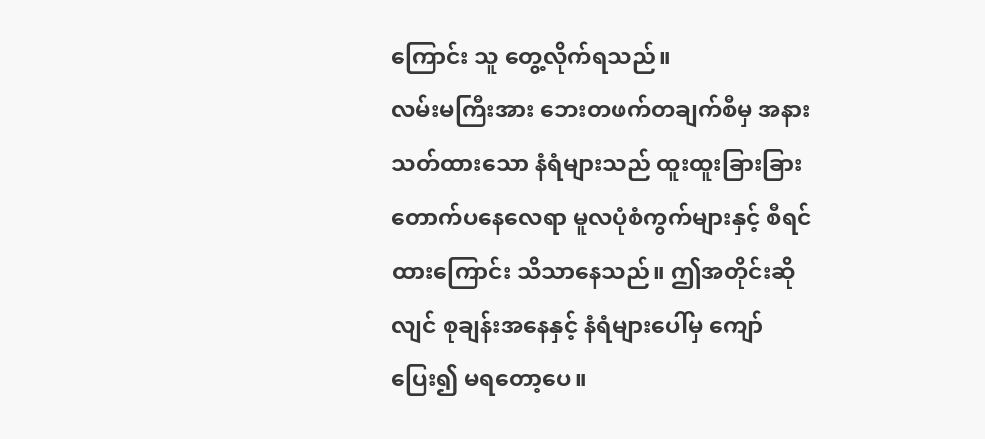ကြောင်း သူ တွေ့လိုက်ရသည်။
လမ်းမကြီးအား ဘေးတဖက်တချက်စီမှ အနားသတ်ထားသော နံရံများသည် ထူးထူးခြားခြား တောက်ပနေလေရာ မူလပုံစံကွက်များနှင့် စီရင်ထားကြောင်း သိသာနေသည်။ ဤအတိုင်းဆိုလျင် စုချန်းအနေနှင့် နံရံများပေါ်မှ ကျော်ပြေး၍ မရတော့ပေ။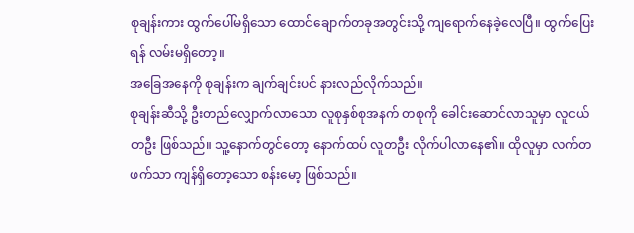စုချန်းကား ထွက်ပေါ်မရှိသော ထောင်ချောက်တခုအတွင်းသို့ ကျရောက်နေခဲ့လေပြီ။ ထွက်ပြေးရန် လမ်းမရှိတော့။
အခြေအနေကို စုချန်းက ချက်ချင်းပင် နားလည်လိုက်သည်။
စုချန်းဆီသို့ ဦးတည်လျှောက်လာသော လူစုနှစ်စုအနက် တစုကို ခေါင်းဆောင်လာသူမှာ လူငယ်တဦး ဖြစ်သည်။ သူ့နောက်တွင်တော့ နောက်ထပ် လူတဦး လိုက်ပါလာနေ၏။ ထိုလူမှာ လက်တဖက်သာ ကျန်ရှိတော့သော စန်းမော့ ဖြစ်သည်။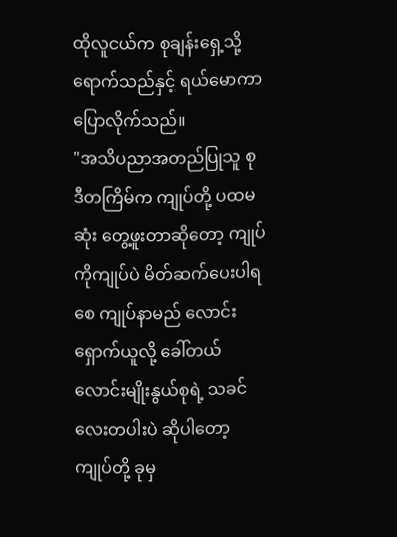ထိုလူငယ်က စုချန်းရှေ့သို့ ရောက်သည်နှင့် ရယ်မောကာ ပြောလိုက်သည်။
"အသိပညာအတည်ပြုသူ စု ဒီတကြိမ်က ကျုပ်တို့ ပထမဆုံး တွေ့ဖူးတာဆိုတော့ ကျုပ်ကိုကျုပ်ပဲ မိတ်ဆက်ပေးပါရစေ ကျုပ်နာမည် လောင်းရှောက်ယူလို့ ခေါ်တယ် လောင်းမျိုးနွယ်စုရဲ့ သခင်လေးတပါးပဲ ဆိုပါတော့ ကျုပ်တို့ ခုမှ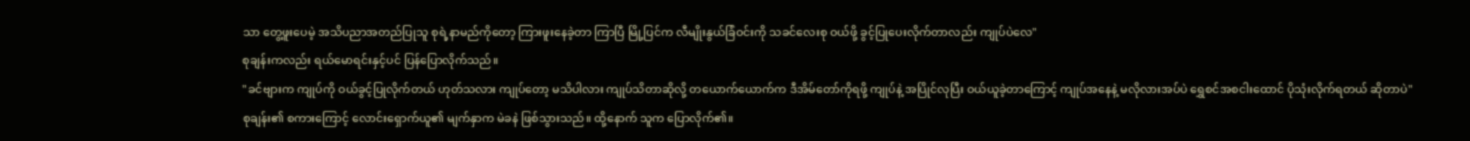သာ တွေ့ဖူးပေမဲ့ အသိပညာအတည်ပြုသူ စုရဲ့နာမည်ကိုတော့ ကြားဖူးနေခဲ့တာ ကြာပြီ မြို့ပြင်က လီမျိုးနွယ်ခြံဝင်းကို သခင်လေးစု ဝယ်ဖို့ ခွင့်ပြုပေးလိုက်တာလည်း ကျုပ်ပဲလေ"
စုချန်းကလည်း ရယ်မောရင်းနှင့်ပင် ပြန်ပြောလိုက်သည်။
"ခင်ဗျားက ကျုပ်ကို ဝယ်ခွင့်ပြုလိုက်တယ် ဟုတ်သလား ကျုပ်တော့ မသိပါလား ကျုပ်သိတာဆိုလို့ တယောက်ယောက်က ဒီအိမ်တော်ကိုရဖို့ ကျုပ်နဲ့ အပြိုင်လုပြီး ဝယ်ယူခဲ့တာကြောင့် ကျုပ်အနေနဲ့ မလိုလားအပ်ပဲ ရွှေစင်အစငါးထောင် ပိုသုံးလိုက်ရတယ် ဆိုတာပဲ"
စုချန်း၏ စကားကြောင့် လောင်းရှောက်ယူ၏ မျက်နှာက မဲခနဲ ဖြစ်သွားသည်။ ထို့နောက် သူက ပြောလိုက်၏။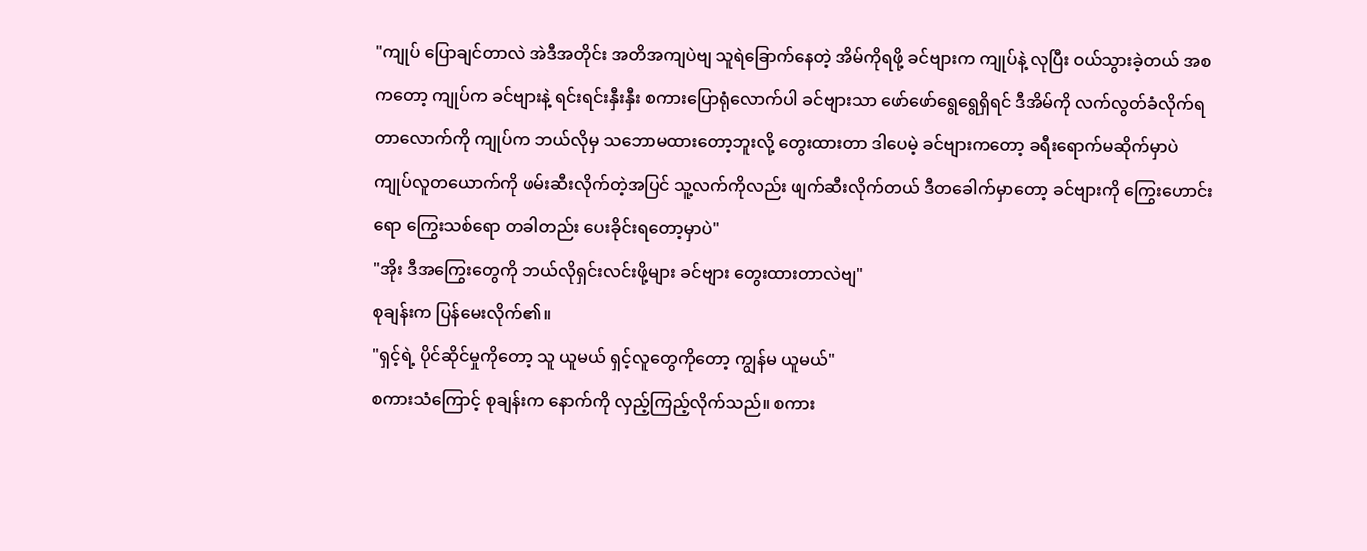"ကျုပ် ပြောချင်တာလဲ အဲဒီအတိုင်း အတိအကျပဲဗျ သူရဲခြောက်နေတဲ့ အိမ်ကိုရဖို့ ခင်ဗျားက ကျုပ်နဲ့ လုပြီး ဝယ်သွားခဲ့တယ် အစကတော့ ကျုပ်က ခင်ဗျားနဲ့ ရင်းရင်းနှီးနှီး စကားပြောရုံလောက်ပါ ခင်ဗျားသာ ဖော်ဖော်ရွေရွေရှိရင် ဒီအိမ်ကို လက်လွတ်ခံလိုက်ရတာလောက်ကို ကျုပ်က ဘယ်လိုမှ သဘောမထားတော့ဘူးလို့ တွေးထားတာ ဒါပေမဲ့ ခင်ဗျားကတော့ ခရီးရောက်မဆိုက်မှာပဲ ကျုပ်လူတယောက်ကို ဖမ်းဆီးလိုက်တဲ့အပြင် သူ့လက်ကိုလည်း ဖျက်ဆီးလိုက်တယ် ဒီတခေါက်မှာတော့ ခင်ဗျားကို ကြွေးဟောင်းရော ကြွေးသစ်ရော တခါတည်း ပေးခိုင်းရတော့မှာပဲ"
"အိုး ဒီအကြွေးတွေကို ဘယ်လိုရှင်းလင်းဖို့များ ခင်ဗျား တွေးထားတာလဲဗျ"
စုချန်းက ပြန်မေးလိုက်၏။
"ရှင့်ရဲ့ ပိုင်ဆိုင်မှုကိုတော့ သူ ယူမယ် ရှင့်လူတွေကိုတော့ ကျွန်မ ယူမယ်"
စကားသံကြောင့် စုချန်းက နောက်ကို လှည့်ကြည့်လိုက်သည်။ စကား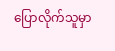ပြောလိုက်သူမှာ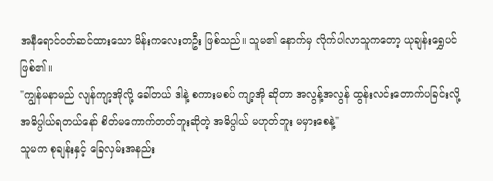အနီရောင်ဝတ်ဆင်ထားသော မိန်းကလေးတဦး ဖြစ်သည်။ သူမ၏ နောက်မှ လိုက်ပါလာသူကတော့ ယုချန်းရွှေပင် ဖြစ်၏။
"ကျွန်မနာမည် လျန်ကျာ့အိုလို့ ခေါ်တယ် ဒါနဲ့ စကားမစပ် ကျာ့အို ဆိုတာ အလွန့်အလွန် ထွန်းလင်းတောက်ပခြင်းလို့ အဓိပ္ပါယ်ရတယ်နော် စိတ်မကောက်တတ်ဘူးဆိုတဲ့ အဓိပ္ပါယ် မဟုတ်ဘူး မမှားစေနဲ့"
သူမက စုချန်းနှင့် ခြေလှမ်းအနည်း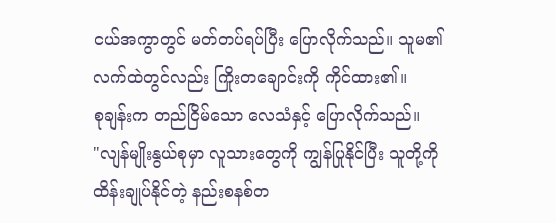ငယ်အကွာတွင် မတ်တပ်ရပ်ပြီး ပြောလိုက်သည်။ သူမ၏ လက်ထဲတွင်လည်း ကြိုးတချောင်းကို ကိုင်ထား၏။
စုချန်းက တည်ငြိမ်သော လေသံနှင့် ပြောလိုက်သည်။
"လျန်မျိုးနွယ်စုမှာ လူသားတွေကို ကျွန်ပြုနိုင်ပြီး သူတို့ကို ထိန်းချုပ်နိုင်တဲ့ နည်းစနစ်တ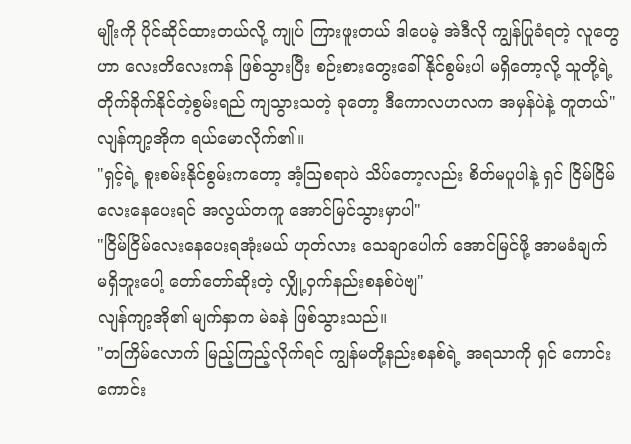မျိုးကို ပိုင်ဆိုင်ထားတယ်လို့ ကျုပ် ကြားဖူးတယ် ဒါပေမဲ့ အဲဒီလို ကျွန်ပြုခံရတဲ့ လူတွေဟာ လေးတိလေးကန် ဖြစ်သွားပြီး စဉ်းစားတွေးခေါ်နိုင်စွမ်းပါ မရှိတော့လို့ သူတို့ရဲ့ တိုက်ခိုက်နိုင်တဲ့စွမ်းရည် ကျသွားသတဲ့ ခုတော့ ဒီကောလဟလက အမှန်ပဲနဲ့ တူတယ်"
လျန်ကျာ့အိုက ရယ်မောလိုက်၏။
"ရှင့်ရဲ့ စူးစမ်းနိုင်စွမ်းကတော့ အံ့သြစရာပဲ သိပ်တော့လည်း စိတ်မပူပါနဲ့ ရှင် ငြိမ်ငြိမ်လေးနေပေးရင် အလွယ်တကူ အောင်မြင်သွားမှာပါ"
"ငြိမ်ငြိမ်လေးနေပေးရအုံးမယ် ဟုတ်လား သေချာပေါက် အောင်မြင်ဖို့ အာမခံချက် မရှိဘူးပေါ့ တော်တော်ဆိုးတဲ့ လျှို့ဝှက်နည်းစနစ်ပဲဗျ"
လျန်ကျာ့အို၏ မျက်နှာက မဲခနဲ ဖြစ်သွားသည်။
"တကြိမ်လောက် မြည့်ကြည့်လိုက်ရင် ကျွန်မတို့နည်းစနစ်ရဲ့ အရသာကို ရှင် ကောင်းကောင်း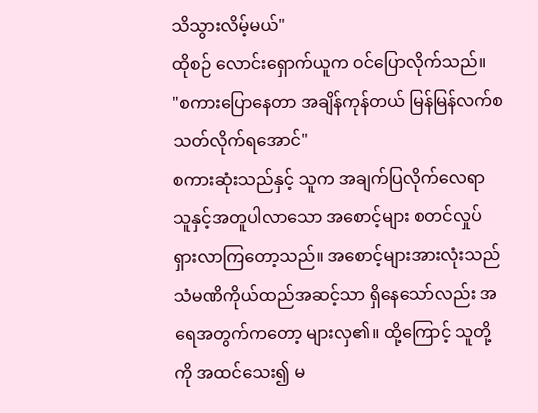သိသွားလိမ့်မယ်"
ထိုစဉ် လောင်းရှောက်ယူက ဝင်ပြောလိုက်သည်။
"စကားပြောနေတာ အချိန်ကုန်တယ် မြန်မြန်လက်စသတ်လိုက်ရအောင်"
စကားဆုံးသည်နှင့် သူက အချက်ပြလိုက်လေရာ သူနှင့်အတူပါလာသော အစောင့်များ စတင်လှုပ်ရှားလာကြတော့သည်။ အစောင့်များအားလုံးသည် သံမဏိကိုယ်ထည်အဆင့်သာ ရှိနေသော်လည်း အရေအတွက်ကတော့ များလှ၏။ ထို့ကြောင့် သူတို့ကို အထင်သေး၍ မ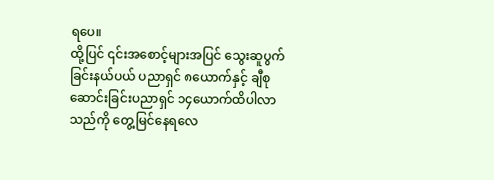ရပေ။
ထို့ပြင် ၎င်းအစောင့်များအပြင် သွေးဆူပွက်ခြင်းနယ်ပယ် ပညာရှင် ၈ယောက်နှင့် ချီစုဆောင်းခြင်းပညာရှင် ၁၄ယောက်ထိပါလာသည်ကို တွေ့မြင်နေရလေ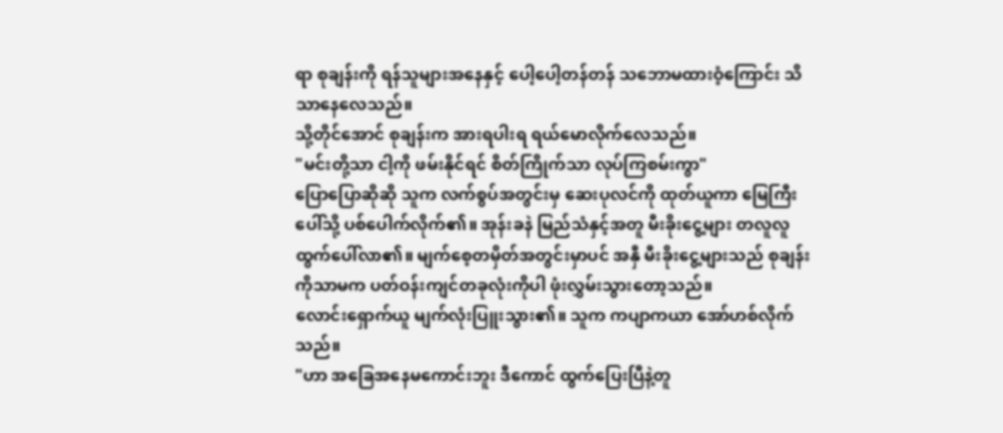ရာ စုချန်းကို ရန်သူများအနေနှင့် ပေါ့ပေါ့တန်တန် သဘောမထားဝံ့ကြောင်း သိသာနေလေသည်။
သို့တိုင်အောင် စုချန်းက အားရပါးရ ရယ်မောလိုက်လေသည်။
"မင်းတို့သာ ငါ့ကို ဖမ်းနိုင်ရင် စိတ်ကြိုက်သာ လုပ်ကြစမ်းကွာ"
ပြောပြောဆိုဆို သူက လက်စွပ်အတွင်းမှ ဆေးပုလင်ကို ထုတ်ယူကာ မြေကြီးပေါ်သို့ ပစ်ပေါက်လိုက်၏။ အုန်းခနဲ မြည်သံနှင့်အတူ မီးခိုးငွေ့များ တလူလူ ထွက်ပေါ်လာ၏။ မျက်စေ့တမှိတ်အတွင်းမှာပင် အနှီ မီးခိုးငွေ့များသည် စုချန်းကိုသာမက ပတ်ဝန်းကျင်တခုလုံးကိုပါ ဖုံးလွှမ်းသွားတော့သည်။
လောင်းရှောက်ယူ မျက်လုံးပြူးသွား၏။ သူက ကပျာကယာ အော်ဟစ်လိုက်သည်။
"ဟာ အခြေအနေမကောင်းဘူး ဒီကောင် ထွက်ပြေးပြီနဲ့တူ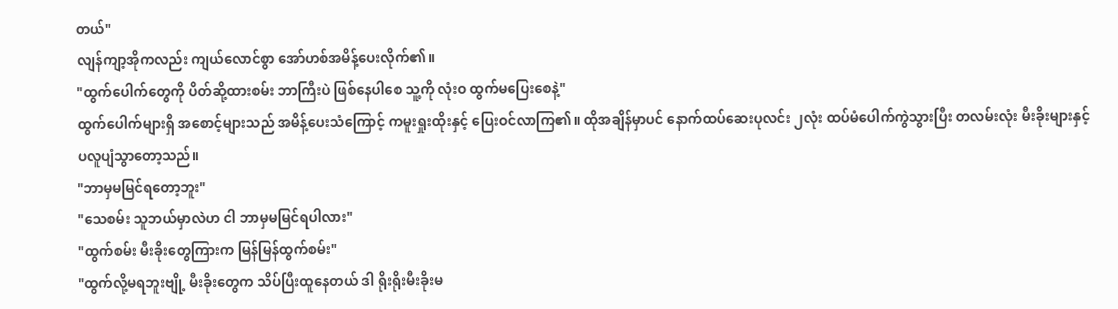တယ်"
လျန်ကျာ့အိုကလည်း ကျယ်လောင်စွာ အော်ဟစ်အမိန့်ပေးလိုက်၏။
"ထွက်ပေါက်တွေကို ပိတ်ဆို့ထားစမ်း ဘာကြီးပဲ ဖြစ်နေပါစေ သူ့ကို လုံးဝ ထွက်မပြေးစေနဲ့"
ထွက်ပေါက်များရှိ အစောင့်များသည် အမိန့်ပေးသံကြောင့် ကမူးရှုးထိုးနှင့် ပြေးဝင်လာကြ၏။ ထိုအချိန်မှာပင် နောက်ထပ်ဆေးပုလင်း ၂လုံး ထပ်မံပေါက်ကွဲသွားပြီး တလမ်းလုံး မီးခိုးများနှင့် ပလူပျံသွာတော့သည်။
"ဘာမှမမြင်ရတော့ဘူး"
"သေစမ်း သူဘယ်မှာလဲဟ ငါ ဘာမှမမြင်ရပါလား"
"ထွက်စမ်း မီးခိုးတွေကြားက မြန်မြန်ထွက်စမ်း"
"ထွက်လို့မရဘူးဗျို့ မီးခိုးတွေက သိပ်ပြီးထူနေတယ် ဒါ ရိုးရိုးမီးခိုးမ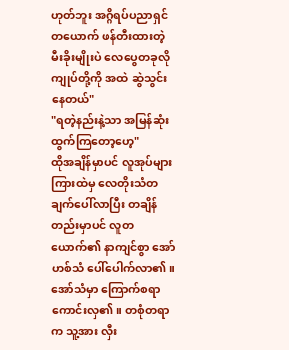ဟုတ်ဘူး အဂ္ဂိရပ်ပညာရှင်တယောက် ဖန်တီးထားတဲ့ မီးခိုးမျိုးပဲ လေပွေတခုလို ကျုပ်တို့ကို အထဲ ဆွဲသွင်းနေတယ်"
"ရတဲ့နည်းနဲ့သာ အမြန်ဆုံး ထွက်ကြတော့ဟေ့"
ထိုအချိန်မှာပင် လူအုပ်များကြားထဲမှ လေတိုးသံတချက်ပေါ်လာပြီး တချိန်တည်းမှာပင် လူတယောက်၏ နာကျင်စွာ အော်ဟစ်သံ ပေါ်ပေါက်လာ၏။ အော်သံမှာ ကြောက်စရာကောင်းလှ၏။ တစုံတရာက သူ့အား လှီး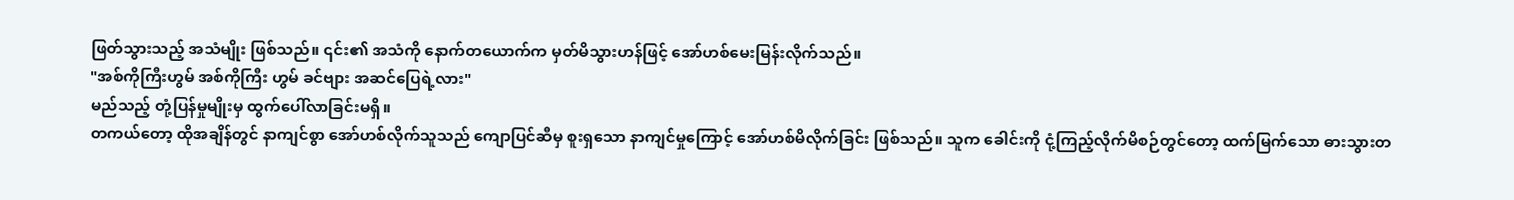ဖြတ်သွားသည့် အသံမျိုး ဖြစ်သည်။ ၎င်း၏ အသံကို နောက်တယောက်က မှတ်မိသွားဟန်ဖြင့် အော်ဟစ်မေးမြန်းလိုက်သည်။
"အစ်ကိုကြီးဟွမ် အစ်ကိုကြီး ဟွမ် ခင်ဗျား အဆင်ပြေရဲ့လား"
မည်သည့် တုံ့ပြန်မှုမျိုးမှ ထွက်ပေါ်လာခြင်းမရှိ။
တကယ်တော့ ထိုအချိန်တွင် နာကျင်စွာ အော်ဟစ်လိုက်သူသည် ကျောပြင်ဆီမှ စူးရှသော နာကျင်မှုကြောင့် အော်ဟစ်မိလိုက်ခြင်း ဖြစ်သည်။ သူက ခေါင်းကို ငုံ့ကြည့်လိုက်မိစဉ်တွင်တော့ ထက်မြက်သော ဓားသွားတ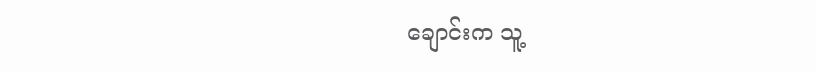ချောင်းက သူ့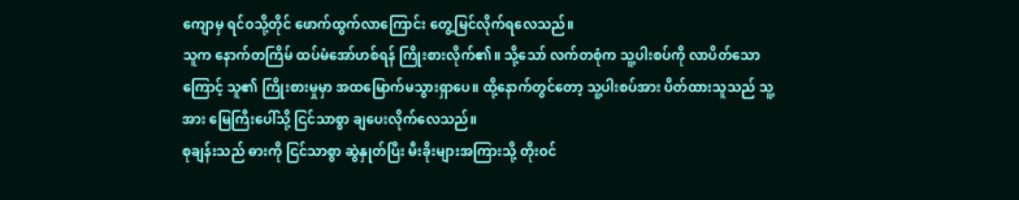ကျောမှ ရင်ဝသို့တိုင် ဖောက်ထွက်လာကြောင်း တွေ့မြင်လိုက်ရလေသည်။
သူက နောက်တကြိမ် ထပ်မံအော်ဟစ်ရန် ကြိုးစားလိုက်၏။ သို့သော် လက်တစုံက သူ့ပါးစပ်ကို လာပိတ်သောကြောင့် သူ၏ ကြိုးစားမှုမှာ အထမြောက်မသွားရှာပေ။ ထို့နောက်တွင်တော့ သူ့ပါးစပ်အား ပိတ်ထားသူသည် သူ့အား မြေကြီးပေါ်သို့ ငြင်သာစွာ ချပေးလိုက်လေသည်။
စုချန်းသည် ဓားကို ငြင်သာစွာ ဆွဲနှုတ်ပြီး မီးခိုးများအကြားသို့ တိုးဝင်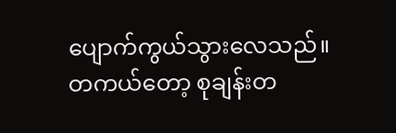ပျောက်ကွယ်သွားလေသည်။
တကယ်တော့ စုချန်းတ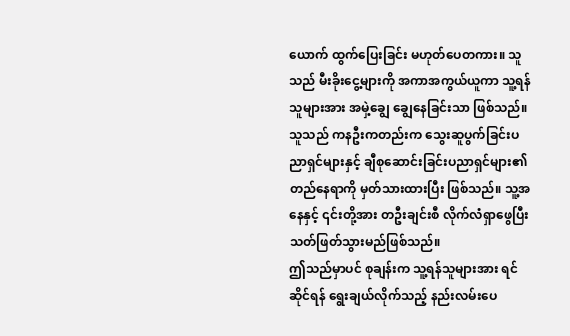ယောက် ထွက်ပြေးခြင်း မဟုတ်ပေတကား။ သူသည် မီးခိုးငွေ့များကို အကာအကွယ်ယူကာ သူ့ရန်သူများအား အမှဲ့ချွေ ချွေနေခြင်းသာ ဖြစ်သည်။
သူသည် ကနဦးကတည်းက သွေးဆူပွက်ခြင်းပညာရှင်များနှင့် ချီစုဆောင်းခြင်းပညာရှင်များ၏ တည်နေရာကို မှတ်သားထားပြီး ဖြစ်သည်။ သူ့အနေနှင့် ၎င်းတို့အား တဦးချင်းစီ လိုက်လံရှာဖွေပြီး သတ်ဖြတ်သွားမည်ဖြစ်သည်။
ဤသည်မှာပင် စုချန်းက သူ့ရန်သူများအား ရင်ဆိုင်ရန် ရွေးချယ်လိုက်သည့် နည်းလမ်းပေ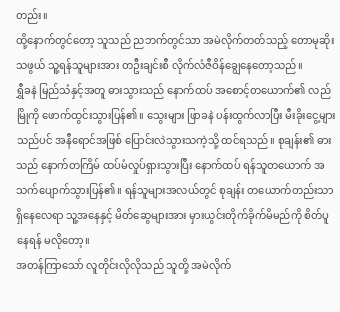တည်း။
ထို့နောက်တွင်တော့ သူသည် ညဘက်တွင်သာ အမဲလိုက်တတ်သည့် တောမုဆိုးသဖွယ် သူ့ရန်သူများအား တဦးချင်းစီ လိုက်လံဇီဝိန်ချွေနေတော့သည်။
ရွှီခနဲ မြည်သံနှင့်အတူ ဓားသွားသည် နောက်ထပ် အစောင့်တယောက်၏ လည်မြိုကို ဖောက်ထွင်းသွားပြန်၏။ သွေးများ ဖြာခနဲ ပန်းထွက်လာပြီး မီးခိုးငွေ့များသည်ပင် အနီရောင်အဖြစ် ပြောင်းလဲသွားသကဲ့သို့ ထင်ရသည်။ စုချန်း၏ ဓားသည် နောက်တကြိမ် ထပ်မံလှုပ်ရှားသွားပြီး နောက်ထပ် ရန်သူတယောက် အသက်ပျောက်သွားပြန်၏။ ရန်သူများအလယ်တွင် စုချန်း တယောက်တည်းသာ ရှိနေလေရာ သူ့အနေနှင့် မိတ်ဆွေများအား မှားယွင်းတိုက်ခိုက်မိမည်ကို စိတ်ပူနေရန် မလိုတော့။
အတန်ကြာသော် လူတိုင်းလိုလိုသည် သူတို့ အမဲလိုက်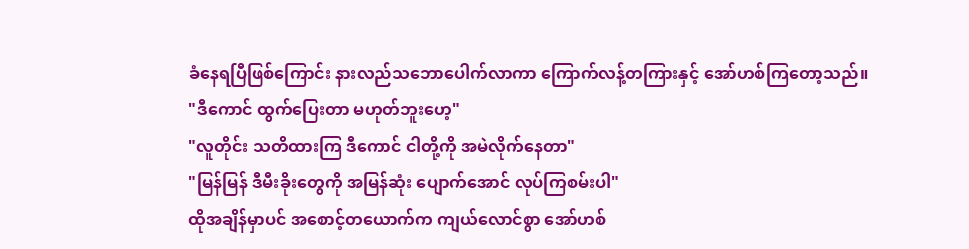ခံနေရပြီဖြစ်ကြောင်း နားလည်သဘောပေါက်လာကာ ကြောက်လန့်တကြားနှင့် အော်ဟစ်ကြတော့သည်။
"ဒီကောင် ထွက်ပြေးတာ မဟုတ်ဘူးဟေ့"
"လူတိုင်း သတိထားကြ ဒီကောင် ငါတို့ကို အမဲလိုက်နေတာ"
"မြန်မြန် ဒီမီးခိုးတွေကို အမြန်ဆုံး ပျောက်အောင် လုပ်ကြစမ်းပါ"
ထိုအချိန်မှာပင် အစောင့်တယောက်က ကျယ်လောင်စွာ အော်ဟစ်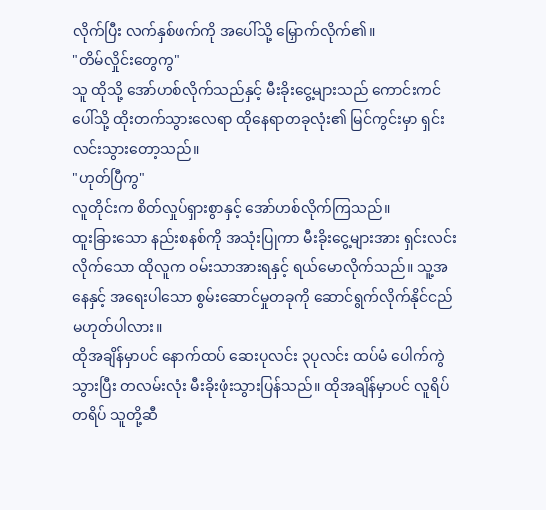လိုက်ပြီး လက်နှစ်ဖက်ကို အပေါ်သို့ မြှောက်လိုက်၏။
"တိမ်လှိုင်းတွေကွ"
သူ ထိုသို့ အော်ဟစ်လိုက်သည်နှင့် မီးခိုးငွေ့များသည် ကောင်းကင်ပေါ်သို့ ထိုးတက်သွားလေရာ ထိုနေရာတခုလုံး၏ မြင်ကွင်းမှာ ရှင်းလင်းသွားတော့သည်။
"ဟုတ်ပြီကွ"
လူတိုင်းက စိတ်လှုပ်ရှားစွာနှင့် အော်ဟစ်လိုက်ကြသည်။
ထူးခြားသော နည်းစနစ်ကို အသုံးပြုကာ မီးခိုးငွေ့များအား ရှင်းလင်းလိုက်သော ထိုလူက ဝမ်းသာအားရနှင့် ရယ်မောလိုက်သည်။ သူ့အနေနှင့် အရေးပါသော စွမ်းဆောင်မှုတခုကို ဆောင်ရွက်လိုက်နိုင်ငည် မဟုတ်ပါလား။
ထိုအချိန်မှာပင် နောက်ထပ် ဆေးပုလင်း ၃ပုလင်း ထပ်မံ ပေါက်ကွဲသွားပြီး တလမ်းလုံး မီးခိုးဖုံးသွားပြန်သည်။ ထိုအချိန်မှာပင် လူရိပ်တရိပ် သူတို့ဆီ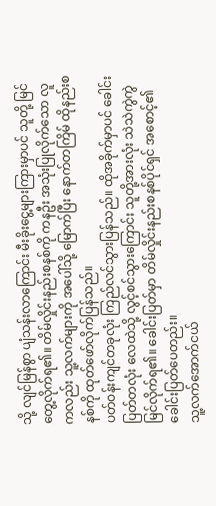သို့ လျင်မြန်စွာ ပျံသန်းလာကြောင်း မီးခိုးငွေ့များကြားမှာပင် သူတို့ မြင်တွေ့လိုက်ရ၏။ တိမ်လှိုင်းနည်းစနစ်ကို ကနဦး အသုံးပြုလိုက်သော လူကလည်း သူ့လက်များကို အပေါ်သို့ မြောက်ပြီး နောက်တကြိမ် ထိုနည်းစနစ်ကို ထုတ်ဖော်လိုက်ပြန်သည်။
ပတ်ဝန်းကျင်တခုလုံး ကြည်လင်သွားပြန်သည်။ ထိုအခိုက်မှာပင် ခေါင်းပြတ်တလုံး လေထဲသို့ လွင့်စင်သွားကြောင်း သူတို့အားလုံး သဲသဲကွဲကွဲ မြင်လိုက်ရ၏။ ခေါင်းပြတ်မှာ တိမ်လှိုင်းနည်းစနစ်ပိုင်ရှင် အစောင့်၏ ခေါင်းပြတ်ပေတည်း။
သူ့လက်အောက်ငယ်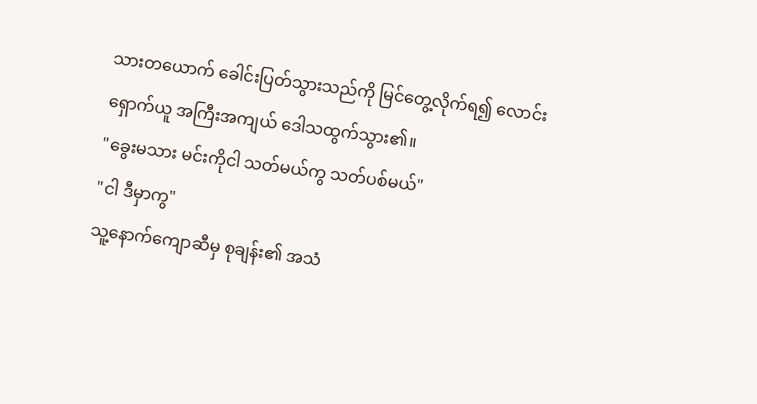သားတယောက် ခေါင်းပြတ်သွားသည်ကို မြင်တွေ့လိုက်ရ၍ လောင်းရှောက်ယူ အကြီးအကျယ် ဒေါသထွက်သွား၏။
"ခွေးမသား မင်းကိုငါ သတ်မယ်ကွ သတ်ပစ်မယ်"
"ငါ ဒီမှာကွ"
သူ့နောက်ကျောဆီမှ စုချန်း၏ အသံ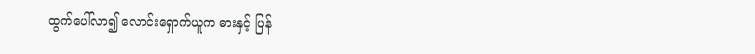ထွက်ပေါ်လာ၍ လောင်းရှောက်ယူက ဓားနှင့် ပြန်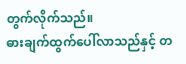တွက်လိုက်သည်။
ဓားချက်ထွက်ပေါ်လာသည်နှင့် တ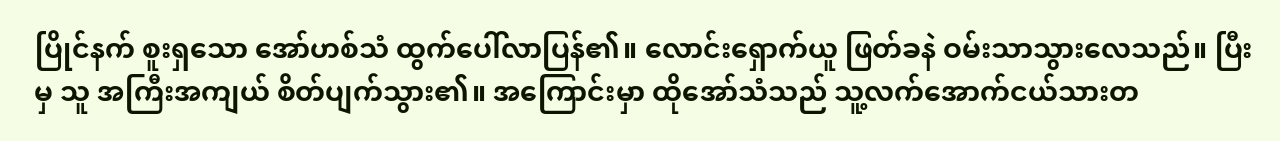ပြိုင်နက် စူးရှသော အော်ဟစ်သံ ထွက်ပေါ်လာပြန်၏။ လောင်းရှောက်ယူ ဖြတ်ခနဲ ဝမ်းသာသွားလေသည်။ ပြီးမှ သူ အကြီးအကျယ် စိတ်ပျက်သွား၏။ အကြောင်းမှာ ထိုအော်သံသည် သူ့လက်အောက်ငယ်သားတ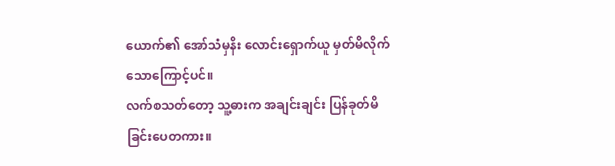ယောက်၏ အော်သံမှနိး လောင်းရှောက်ယူ မှတ်မိလိုက်သောကြောင့်ပင်။
လက်စသတ်တော့ သူ့ဓားက အချင်းချင်း ပြန်ခုတ်မိခြင်းပေတကား။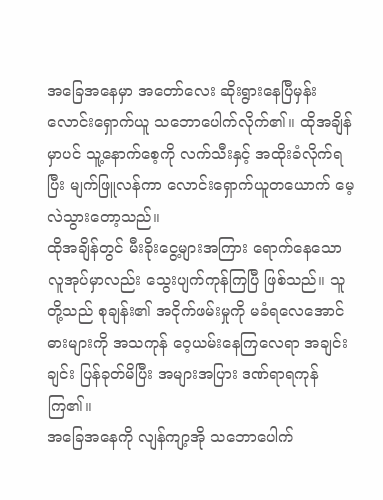အခြေအနေမှာ အတော်လေး ဆိုးရွားနေပြီမှန်း လောင်းရှောက်ယူ သဘောပေါက်လိုက်၏။ ထိုအချိန်မှာပင် သူ့နောက်စေ့ကို လက်သီးနှင့် အထိုးခံလိုက်ရပြီး မျက်ဖြူလန်ကာ လောင်းရှောက်ယူတယောက် မေ့လဲသွားတော့သည်။
ထိုအချိန်တွင် မီးခိုးငွေ့များအကြား ရောက်နေသော လူအုပ်မှာလည်း သွေးပျက်ကုန်ကြပြီ ဖြစ်သည်။ သူတို့သည် စုချန်း၏ အငိုက်ဖမ်းမှုကို မခံရလေအောင် ဓားများကို အသကုန် ဝေ့ယမ်းနေကြလေရာ အချင်းချင်း ပြန်ခုတ်မိပြီး အများအပြား ဒဏ်ရာရကုန်ကြ၏။
အခြေအနေကို လျန်ကျာ့အို သဘောပေါက်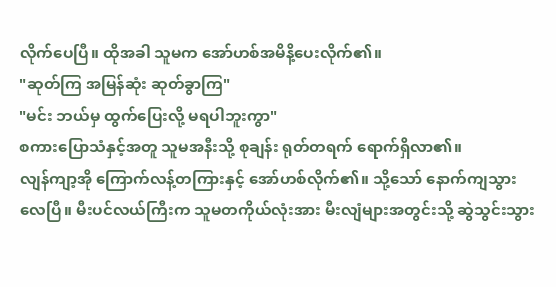လိုက်ပေပြီ။ ထိုအခါ သူမက အော်ဟစ်အမိနိ့ပေးလိုက်၏။
"ဆုတ်ကြ အမြန်ဆုံး ဆုတ်ခွာကြ"
"မင်း ဘယ်မှ ထွက်ပြေးလို့ မရပါဘူးကွာ"
စကားပြောသံနှင့်အတူ သူမအနီးသို့ စုချန်း ရုတ်တရက် ရောက်ရှိလာ၏။
လျန်ကျာ့အို ကြောက်လန့်တကြားနှင့် အော်ဟစ်လိုက်၏။ သို့သော် နောက်ကျသွားလေပြီ။ မီးပင်လယ်ကြီးက သူမတကိုယ်လုံးအား မီးလျံများအတွင်းသို့ ဆွဲသွင်းသွား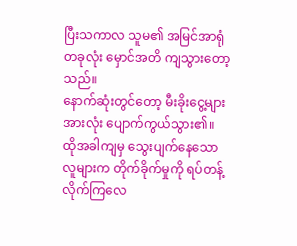ပြီးသကာလ သူမ၏ အမြင်အာရုံတခုလုံး မှောင်အတိ ကျသွားတော့သည်။
နောက်ဆုံးတွင်တော့ မီးခိုးငွေ့များအားလုံး ပျောက်ကွယ်သွား၏။
ထိုအခါကျမှ သွေးပျက်နေသော လူများက တိုက်ခိုက်မှုကို ရပ်တန့်လိုက်ကြလေ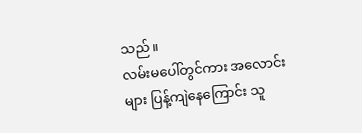သည်။
လမ်းမပေါ်တွင်ကား အလောင်းများ ပြန့်ကျဲနေကြောင်း သူ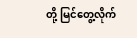တို့ မြင်တွေ့လိုက်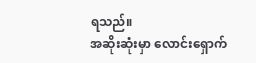ရသည်။
အဆိုးဆုံးမှာ လောင်းရှောက်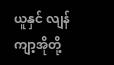ယူနှင် လျန်ကျာ့အိုတို့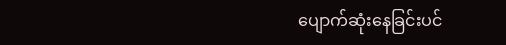ပျောက်ဆုံးနေခြင်းပင်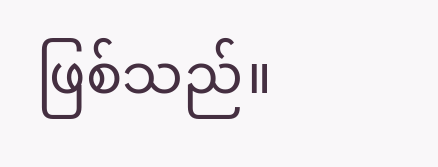ဖြစ်သည်။